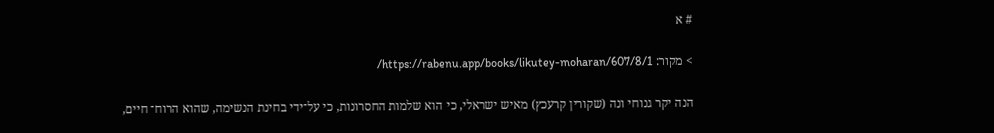# א

> מקור: https://rabenu.app/books/likutey-moharan/607/8/1/

הנה יקר גנוחי ונה (שקורין קרעכץ) מאיש ישראלי, כי הוא שלמות החסרונות, כי על־ידי בחינת הנשימה, שהוא הרוח־ חיים,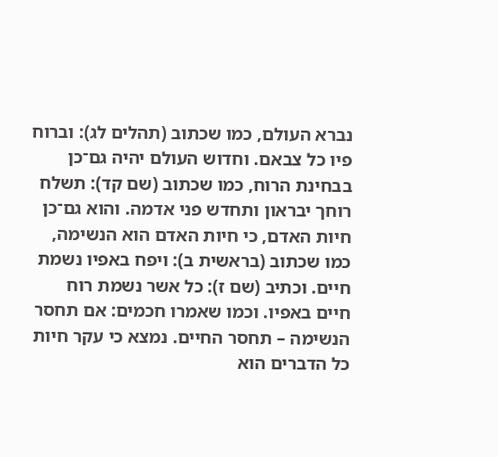נברא העולם, כמו שכתוב (תהלים לג): וברוח פיו כל צבאם. וחדוש העולם יהיה גם־כן בבחינת הרוח, כמו שכתוב (שם קד): תשלח רוחך יבראון ותחדש פני אדמה. והוא גם־כן חיות האדם, כי חיות האדם הוא הנשימה, כמו שכתוב (בראשית ב): ויפח באפיו נשמת חיים. וכתיב (שם ז): כל אשר נשמת רוח חיים באפיו. וכמו שאמרו חכמים: אם תחסר הנשימה – תחסר החיים. נמצא כי עקר חיות כל הדברים הוא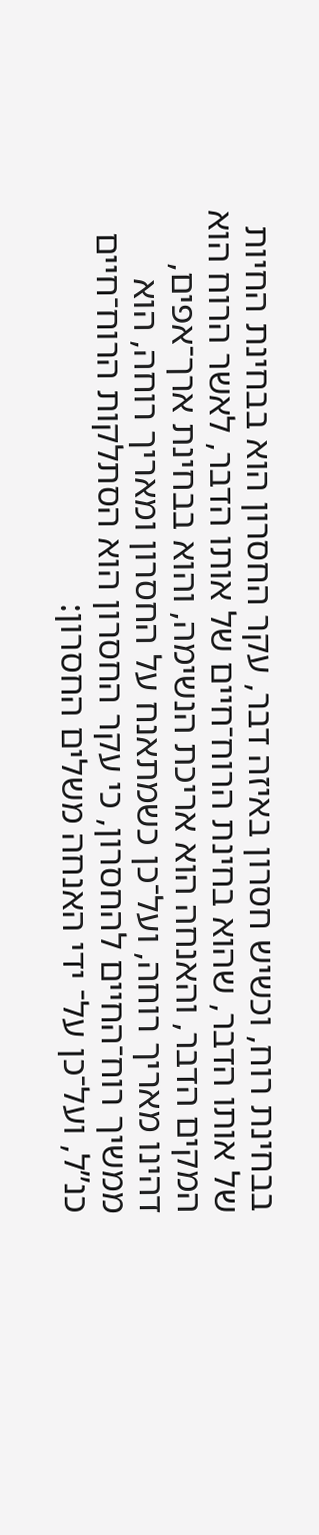בבחינת רוח, וכשיש חסרון באיזה דבר, עקר החסרון הוא בבחינת החיות של אותו הדבר, שהוא בחינת הרוח־חיים של אותו הדבר, לאשר הרוח הוא המקים הדבר, והאנחה הוא אריכת הנשימה, והוא בבחינת ארך־אפים, דהינו מאריך רוחה, ועל־כן כשמתאנח על החסרון ומאריך רוחה, הוא ממשיך רוח־החיים להחסרון, כי עקר החסרון הוא הסתלקות הרוח־חיים כנ”ל, ועל־כן על־ ידי האנחה משלים החסרון: